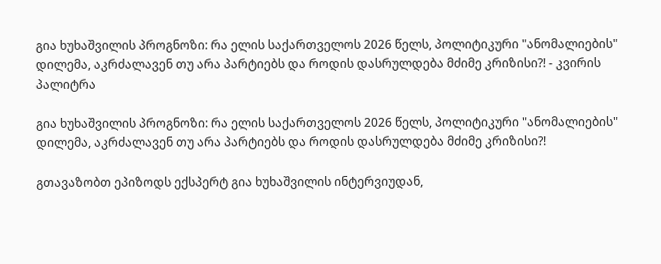გია ხუხაშვილის პროგნოზი: რა ელის საქართველოს 2026 წელს, პოლიტიკური "ანომალიების" დილემა, აკრძალავენ თუ არა პარტიებს და როდის დასრულდება მძიმე კრიზისი?! - კვირის პალიტრა

გია ხუხაშვილის პროგნოზი: რა ელის საქართველოს 2026 წელს, პოლიტიკური "ანომალიების" დილემა, აკრძალავენ თუ არა პარტიებს და როდის დასრულდება მძიმე კრიზისი?!

გთავაზობთ ეპიზოდს ექსპერტ გია ხუხაშვილის ინტერვიუდან,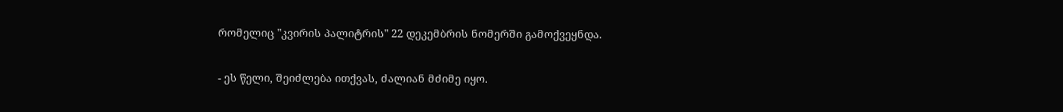რომელიც "კვირის პალიტრის" 22 დეკემბრის ნომერში გამოქვეყნდა.

- ეს წელი, შეიძლება ითქვას, ძალიან მძიმე იყო.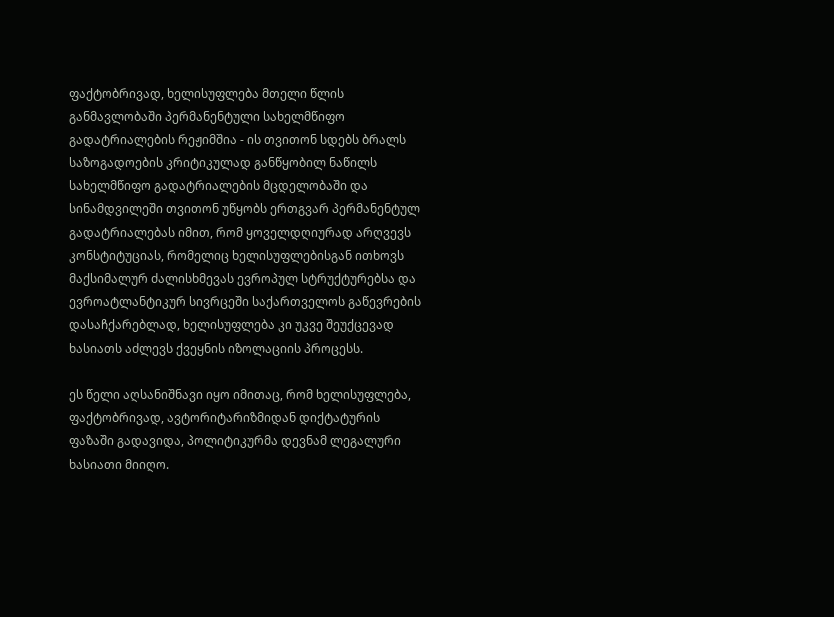ფაქტობრივად, ხელისუფლება მთელი წლის განმავლობაში პერმანენტული სახელმწიფო გადატრიალების რეჟიმშია - ის თვითონ სდებს ბრალს საზოგადოების კრიტიკულად განწყობილ ნაწილს სახელმწიფო გადატრიალების მცდელობაში და სინამდვილეში თვითონ უწყობს ერთგვარ პერმანენტულ გადატრიალებას იმით, რომ ყოველდღიურად არღვევს კონსტიტუციას, რომელიც ხელისუფლებისგან ითხოვს მაქსიმალურ ძალისხმევას ევროპულ სტრუქტურებსა და ევროატლანტიკურ სივრცეში საქართველოს გაწევრების დასაჩქარებლად, ხელისუფლება კი უკვე შეუქცევად ხასიათს აძლევს ქვეყნის იზოლაციის პროცესს.

ეს წელი აღსანიშნავი იყო იმითაც, რომ ხელისუფლება, ფაქტობრივად, ავტორიტარიზმიდან დიქტატურის ფაზაში გადავიდა, პოლიტიკურმა დევნამ ლეგალური ხასიათი მიიღო.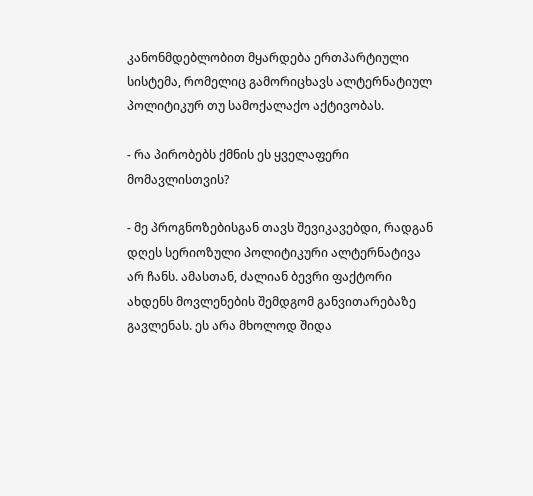კანონმდებლობით მყარდება ერთპარტიული სისტემა, რომელიც გამორიცხავს ალტერნატიულ პოლიტიკურ თუ სამოქალაქო აქტივობას.

- რა პირობებს ქმნის ეს ყველაფერი მომავლისთვის?

- მე პროგნოზებისგან თავს შევიკავებდი, რადგან დღეს სერიოზული პოლიტიკური ალტერნატივა არ ჩანს. ამასთან, ძალიან ბევრი ფაქტორი ახდენს მოვლენების შემდგომ განვითარებაზე გავლენას. ეს არა მხოლოდ შიდა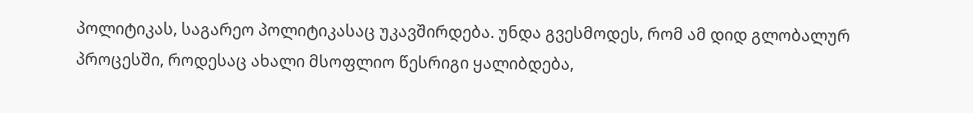პოლიტიკას, საგარეო პოლიტიკასაც უკავშირდება. უნდა გვესმოდეს, რომ ამ დიდ გლობალურ პროცესში, როდესაც ახალი მსოფლიო წესრიგი ყალიბდება,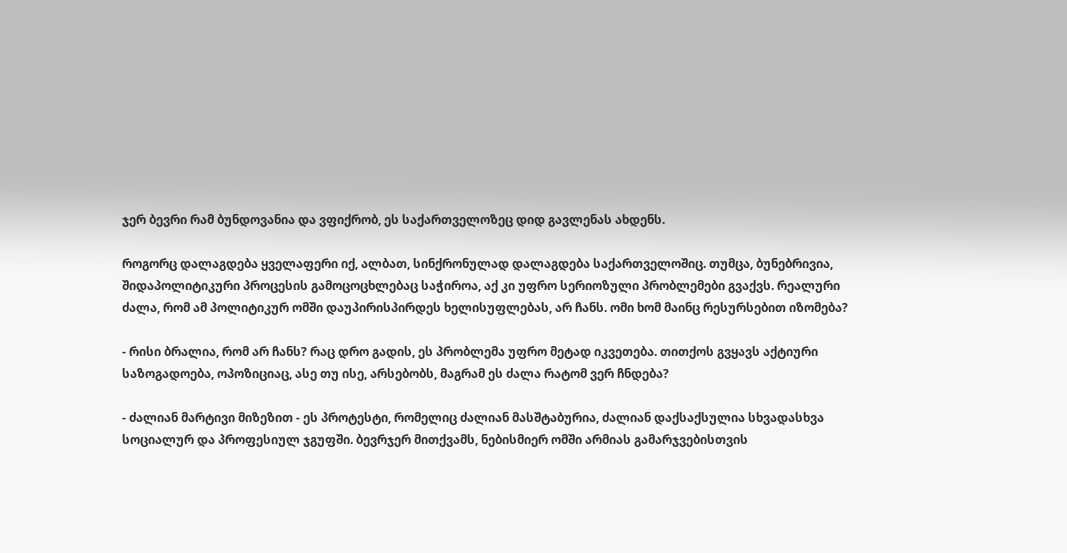ჯერ ბევრი რამ ბუნდოვანია და ვფიქრობ, ეს საქართველოზეც დიდ გავლენას ახდენს.

როგორც დალაგდება ყველაფერი იქ, ალბათ, სინქრონულად დალაგდება საქართველოშიც. თუმცა, ბუნებრივია, შიდაპოლიტიკური პროცესის გამოცოცხლებაც საჭიროა, აქ კი უფრო სერიოზული პრობლემები გვაქვს. რეალური ძალა, რომ ამ პოლიტიკურ ომში დაუპირისპირდეს ხელისუფლებას, არ ჩანს. ომი ხომ მაინც რესურსებით იზომება?

- რისი ბრალია, რომ არ ჩანს? რაც დრო გადის, ეს პრობლემა უფრო მეტად იკვეთება. თითქოს გვყავს აქტიური საზოგადოება, ოპოზიციაც, ასე თუ ისე, არსებობს, მაგრამ ეს ძალა რატომ ვერ ჩნდება?

- ძალიან მარტივი მიზეზით - ეს პროტესტი, რომელიც ძალიან მასშტაბურია, ძალიან დაქსაქსულია სხვადასხვა სოციალურ და პროფესიულ ჯგუფში. ბევრჯერ მითქვამს, ნებისმიერ ომში არმიას გამარჯვებისთვის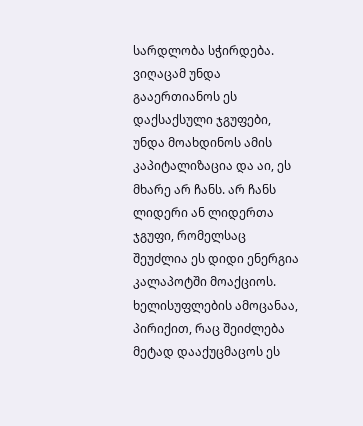სარდლობა სჭირდება. ვიღაცამ უნდა გააერთიანოს ეს დაქსაქსული ჯგუფები, უნდა მოახდინოს ამის კაპიტალიზაცია და აი, ეს მხარე არ ჩანს. არ ჩანს ლიდერი ან ლიდერთა ჯგუფი, რომელსაც შეუძლია ეს დიდი ენერგია კალაპოტში მოაქციოს. ხელისუფლების ამოცანაა, პირიქით, რაც შეიძლება მეტად დააქუცმაცოს ეს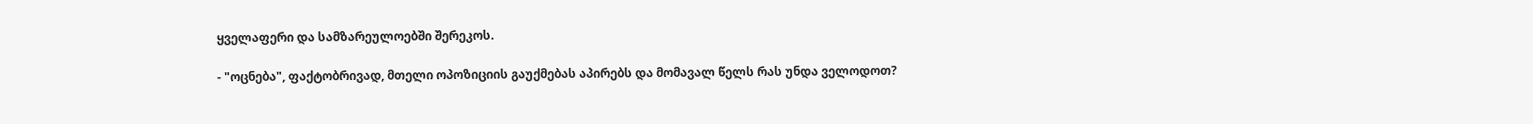ყველაფერი და სამზარეულოებში შერეკოს.

- "ოცნება", ფაქტობრივად, მთელი ოპოზიციის გაუქმებას აპირებს და მომავალ წელს რას უნდა ველოდოთ?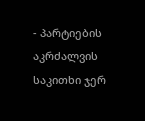- პარტიების აკრძალვის საკითხი ჯერ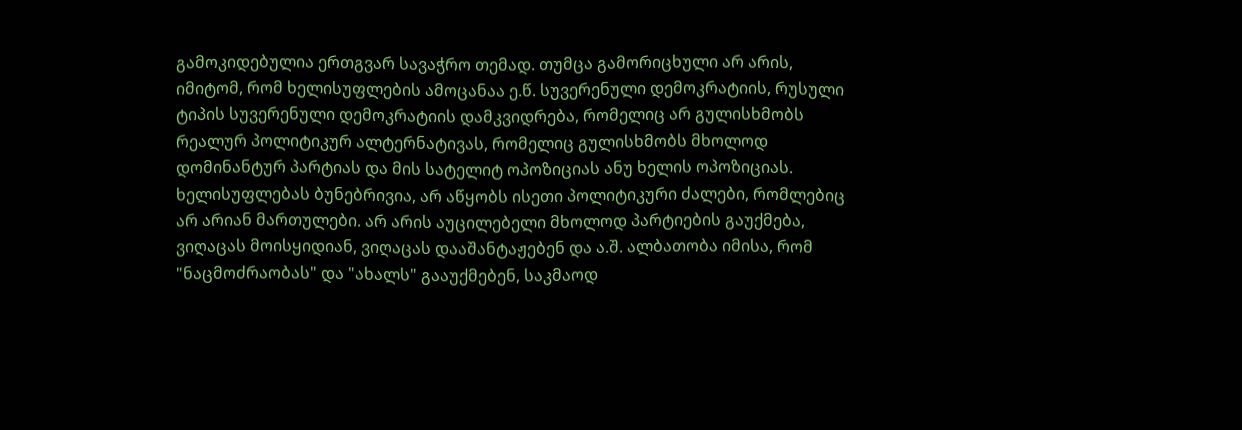გამოკიდებულია ერთგვარ სავაჭრო თემად. თუმცა გამორიცხული არ არის, იმიტომ, რომ ხელისუფლების ამოცანაა ე.წ. სუვერენული დემოკრატიის, რუსული ტიპის სუვერენული დემოკრატიის დამკვიდრება, რომელიც არ გულისხმობს რეალურ პოლიტიკურ ალტერნატივას, რომელიც გულისხმობს მხოლოდ დომინანტურ პარტიას და მის სატელიტ ოპოზიციას ანუ ხელის ოპოზიციას. ხელისუფლებას ბუნებრივია, არ აწყობს ისეთი პოლიტიკური ძალები, რომლებიც არ არიან მართულები. არ არის აუცილებელი მხოლოდ პარტიების გაუქმება, ვიღაცას მოისყიდიან, ვიღაცას დააშანტაჟებენ და ა.შ. ალბათობა იმისა, რომ "ნაცმოძრაობას" და "ახალს" გააუქმებენ, საკმაოდ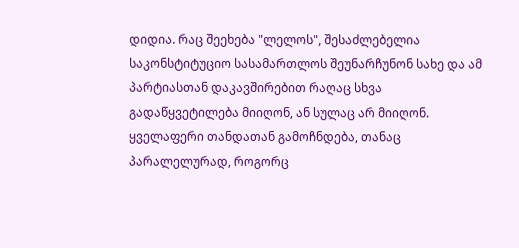დიდია. რაც შეეხება "ლელოს", შესაძლებელია საკონსტიტუციო სასამართლოს შეუნარჩუნონ სახე და ამ პარტიასთან დაკავშირებით რაღაც სხვა გადაწყვეტილება მიიღონ, ან სულაც არ მიიღონ. ყველაფერი თანდათან გამოჩნდება, თანაც პარალელურად, როგორც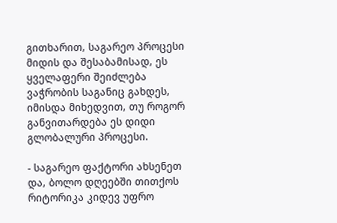გითხარით, საგარეო პროცესი მიდის და შესაბამისად, ეს ყველაფერი შეიძლება ვაჭრობის საგანიც გახდეს, იმისდა მიხედვით, თუ როგორ განვითარდება ეს დიდი გლობალური პროცესი.

- საგარეო ფაქტორი ახსენეთ და, ბოლო დღეებში თითქოს რიტორიკა კიდევ უფრო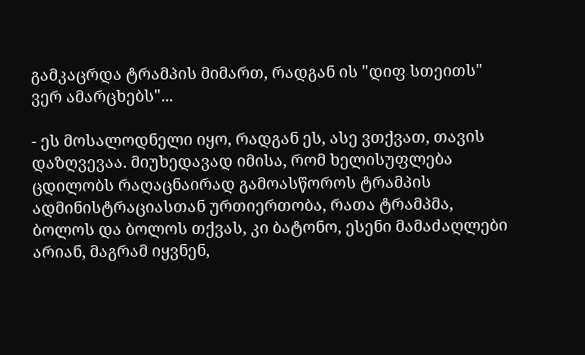გამკაცრდა ტრამპის მიმართ, რადგან ის "დიფ სთეითს" ვერ ამარცხებს"...

- ეს მოსალოდნელი იყო, რადგან ეს, ასე ვთქვათ, თავის დაზღვევაა. მიუხედავად იმისა, რომ ხელისუფლება ცდილობს რაღაცნაირად გამოასწოროს ტრამპის ადმინისტრაციასთან ურთიერთობა, რათა ტრამპმა, ბოლოს და ბოლოს თქვას, კი ბატონო, ესენი მამაძაღლები არიან, მაგრამ იყვნენ,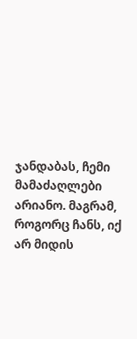ჯანდაბას, ჩემი მამაძაღლები არიანო. მაგრამ, როგორც ჩანს, იქ არ მიდის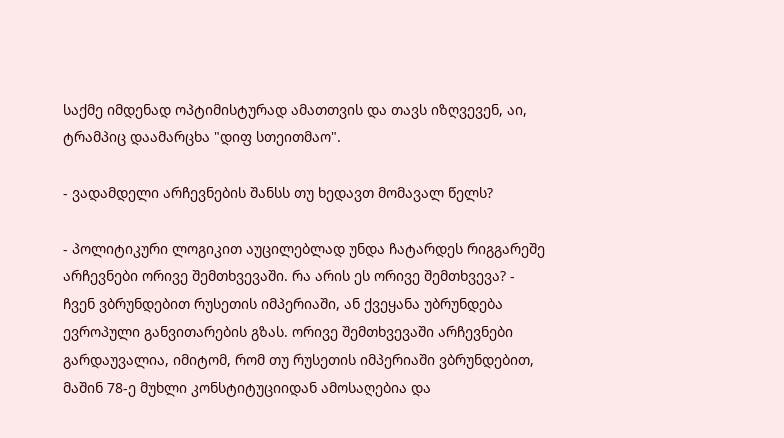საქმე იმდენად ოპტიმისტურად ამათთვის და თავს იზღვევენ, აი, ტრამპიც დაამარცხა "დიფ სთეითმაო".

- ვადამდელი არჩევნების შანსს თუ ხედავთ მომავალ წელს?

- პოლიტიკური ლოგიკით აუცილებლად უნდა ჩატარდეს რიგგარეშე არჩევნები ორივე შემთხვევაში. რა არის ეს ორივე შემთხვევა? - ჩვენ ვბრუნდებით რუსეთის იმპერიაში, ან ქვეყანა უბრუნდება ევროპული განვითარების გზას. ორივე შემთხვევაში არჩევნები გარდაუვალია, იმიტომ, რომ თუ რუსეთის იმპერიაში ვბრუნდებით, მაშინ 78-ე მუხლი კონსტიტუციიდან ამოსაღებია და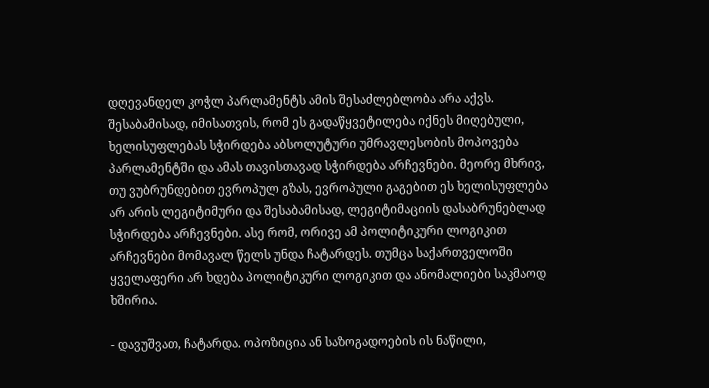დღევანდელ კოჭლ პარლამენტს ამის შესაძლებლობა არა აქვს. შესაბამისად, იმისათვის, რომ ეს გადაწყვეტილება იქნეს მიღებული, ხელისუფლებას სჭირდება აბსოლუტური უმრავლესობის მოპოვება პარლამენტში და ამას თავისთავად სჭირდება არჩევნები. მეორე მხრივ, თუ ვუბრუნდებით ევროპულ გზას, ევროპული გაგებით ეს ხელისუფლება არ არის ლეგიტიმური და შესაბამისად, ლეგიტიმაციის დასაბრუნებლად სჭირდება არჩევნები. ასე რომ, ორივე ამ პოლიტიკური ლოგიკით არჩევნები მომავალ წელს უნდა ჩატარდეს. თუმცა საქართველოში ყველაფერი არ ხდება პოლიტიკური ლოგიკით და ანომალიები საკმაოდ ხშირია.

- დავუშვათ, ჩატარდა. ოპოზიცია ან საზოგადოების ის ნაწილი,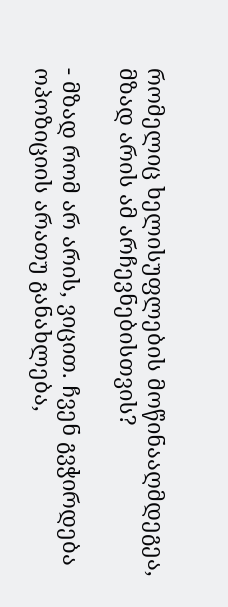რომელიც ხელისუფლების მოწინააღმდეგეა, მზად არის ამ არჩევნებისთვის?

- მზად რომ არ არის, ვიცით. ჩვენ გვჭირდება ოპოზიციის არათუ განახლება,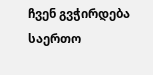ჩვენ გვჭირდება საერთო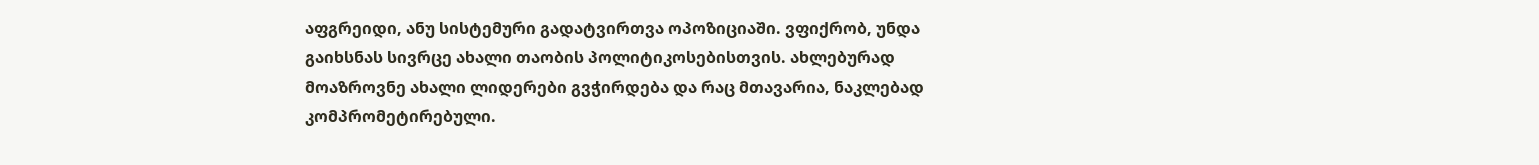აფგრეიდი, ანუ სისტემური გადატვირთვა ოპოზიციაში. ვფიქრობ, უნდა გაიხსნას სივრცე ახალი თაობის პოლიტიკოსებისთვის. ახლებურად მოაზროვნე ახალი ლიდერები გვჭირდება და რაც მთავარია, ნაკლებად კომპრომეტირებული.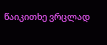წაიკითხე ვრცლად